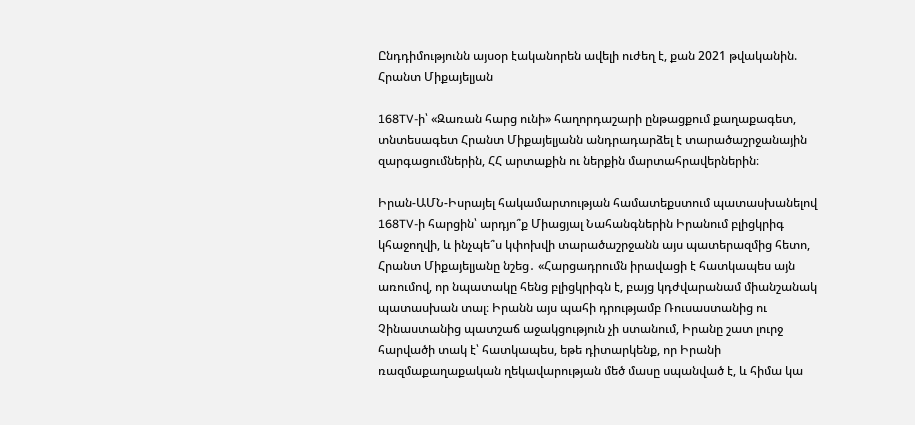Ընդդիմությունն այսօր էականորեն ավելի ուժեղ է, քան 2021 թվականին. Հրանտ Միքայելյան

168TV-ի՝ «Զառան հարց ունի» հաղորդաշարի ընթացքում քաղաքագետ, տնտեսագետ Հրանտ Միքայելյանն անդրադարձել է տարածաշրջանային զարգացումներին, ՀՀ արտաքին ու ներքին մարտահրավերներին։

Իրան-ԱՄՆ-Իսրայել հակամարտության համատեքստում պատասխանելով 168TV-ի հարցին՝ արդյո՞ք Միացյալ Նահանգներին Իրանում բլիցկրիգ կհաջողվի, և ինչպե՞ս կփոխվի տարածաշրջանն այս պատերազմից հետո, Հրանտ Միքայելյանը նշեց․ «Հարցադրումն իրավացի է հատկապես այն առումով, որ նպատակը հենց բլիցկրիգն է, բայց կդժվարանամ միանշանակ պատասխան տալ։ Իրանն այս պահի դրությամբ Ռուսաստանից ու Չինաստանից պատշաճ աջակցություն չի ստանում, Իրանը շատ լուրջ հարվածի տակ է՝ հատկապես, եթե դիտարկենք, որ Իրանի ռազմաքաղաքական ղեկավարության մեծ մասը սպանված է, և հիմա կա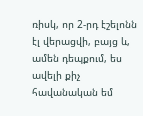ռիսկ, որ 2-րդ էշելոնն էլ վերացվի, բայց և, ամեն դեպքում, ես ավելի քիչ հավանական եմ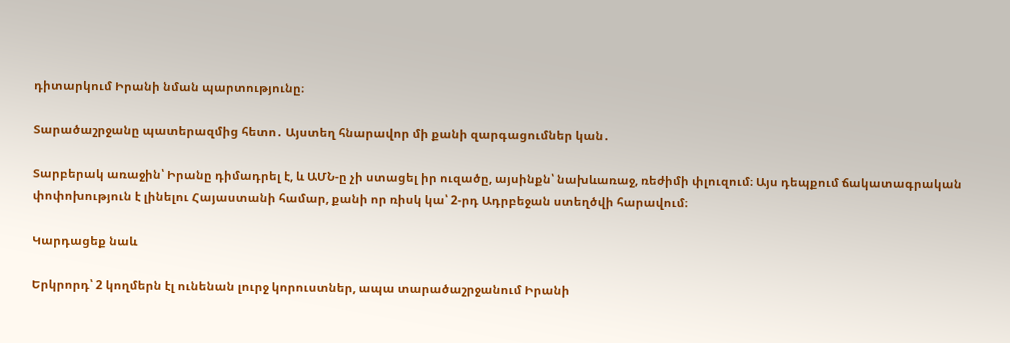դիտարկում Իրանի նման պարտությունը։

Տարածաշրջանը պատերազմից հետո․ Այստեղ հնարավոր մի քանի զարգացումներ կան․

Տարբերակ առաջին՝ Իրանը դիմադրել է, և ԱՄՆ-ը չի ստացել իր ուզածը, այսինքն՝ նախևառաջ, ռեժիմի փլուզում։ Այս դեպքում ճակատագրական փոփոխություն է լինելու Հայաստանի համար, քանի որ ռիսկ կա՝ 2-րդ Ադրբեջան ստեղծվի հարավում։

Կարդացեք նաև

Երկրորդ՝ 2 կողմերն էլ ունենան լուրջ կորուստներ, ապա տարածաշրջանում Իրանի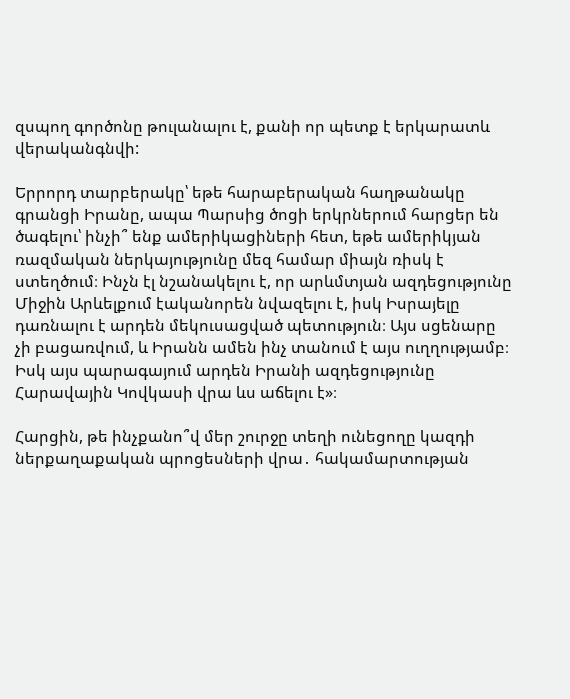զսպող գործոնը թուլանալու է, քանի որ պետք է երկարատև վերականգնվի:

Երրորդ տարբերակը՝ եթե հարաբերական հաղթանակը գրանցի Իրանը, ապա Պարսից ծոցի երկրներում հարցեր են ծագելու՝ ինչի՞ ենք ամերիկացիների հետ, եթե ամերիկյան ռազմական ներկայությունը մեզ համար միայն ռիսկ է ստեղծում։ Ինչն էլ նշանակելու է, որ արևմտյան ազդեցությունը Միջին Արևելքում էականորեն նվազելու է, իսկ Իսրայելը դառնալու է արդեն մեկուսացված պետություն։ Այս սցենարը չի բացառվում, և Իրանն ամեն ինչ տանում է այս ուղղությամբ։ Իսկ այս պարագայում արդեն Իրանի ազդեցությունը Հարավային Կովկասի վրա ևս աճելու է»։

Հարցին, թե ինչքանո՞վ մեր շուրջը տեղի ունեցողը կազդի ներքաղաքական պրոցեսների վրա․ հակամարտության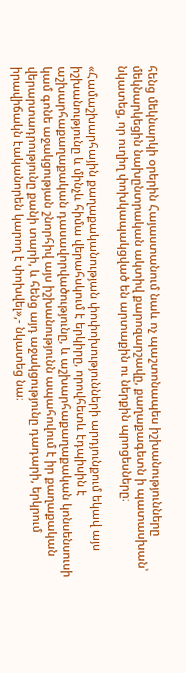հենց մեկնարկի օրերին Հայաստանում նաև ոչ պաշտոնապես իշխանությունները մեկնարկեցին նախընտրական ակտիվ քարոզարշավը, քաղաքագետն ի պատասխան՝ նկատեց, որ ուղիղ փոխկապակցված են արտաքին ու ներքին պրոցեսները։

«Համաշխարհային քաղաքականության փոփոխությունների արդյունքում եկավ այս իշխանությունը և մինչև հիմա վերահսկում է երկիրը, որովհետև էդպիսին է աշխարհաքաղաքական դասավորվածությունը, և աշխարհաքաղաքական կոնսենսուսի կամ գոնե աջակցության շնորհիվ այս իշխանությունն ապահովում է իր քաղաքական վերարտադրությունը քանի տարի, և հենց այդ աջակցությունը դադարի, երկրում իրավիճակն էականորեն կարող է փոխվել»,- նկատեց նա։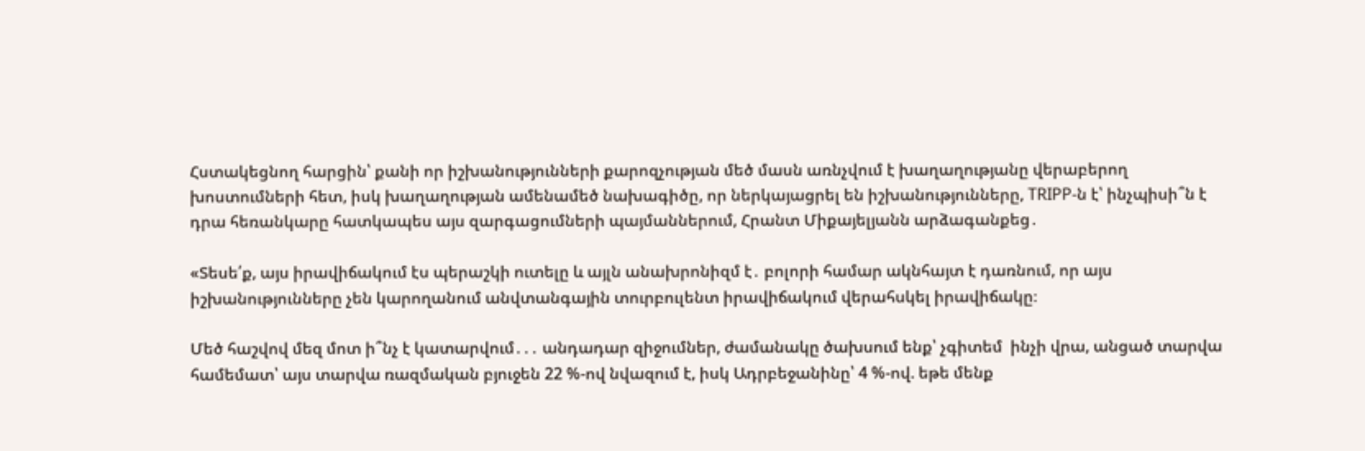Հստակեցնող հարցին՝ քանի որ իշխանությունների քարոզչության մեծ մասն առնչվում է խաղաղությանը վերաբերող խոստումների հետ, իսկ խաղաղության ամենամեծ նախագիծը, որ ներկայացրել են իշխանությունները, TRIPP-ն է՝ ինչպիսի՞ն է դրա հեռանկարը հատկապես այս զարգացումների պայմաններում, Հրանտ Միքայելյանն արձագանքեց․

«Տեսե՛ք, այս իրավիճակում էս պերաշկի ուտելը և այլն անախրոնիզմ է․ բոլորի համար ակնհայտ է դառնում, որ այս իշխանությունները չեն կարողանում անվտանգային տուրբուլենտ իրավիճակում վերահսկել իրավիճակը։

Մեծ հաշվով մեզ մոտ ի՞նչ է կատարվում․․․ անդադար զիջումներ, ժամանակը ծախսում ենք՝ չգիտեմ  ինչի վրա, անցած տարվա համեմատ՝ այս տարվա ռազմական բյուջեն 22 %-ով նվազում է, իսկ Ադրբեջանինը՝ 4 %-ով. եթե մենք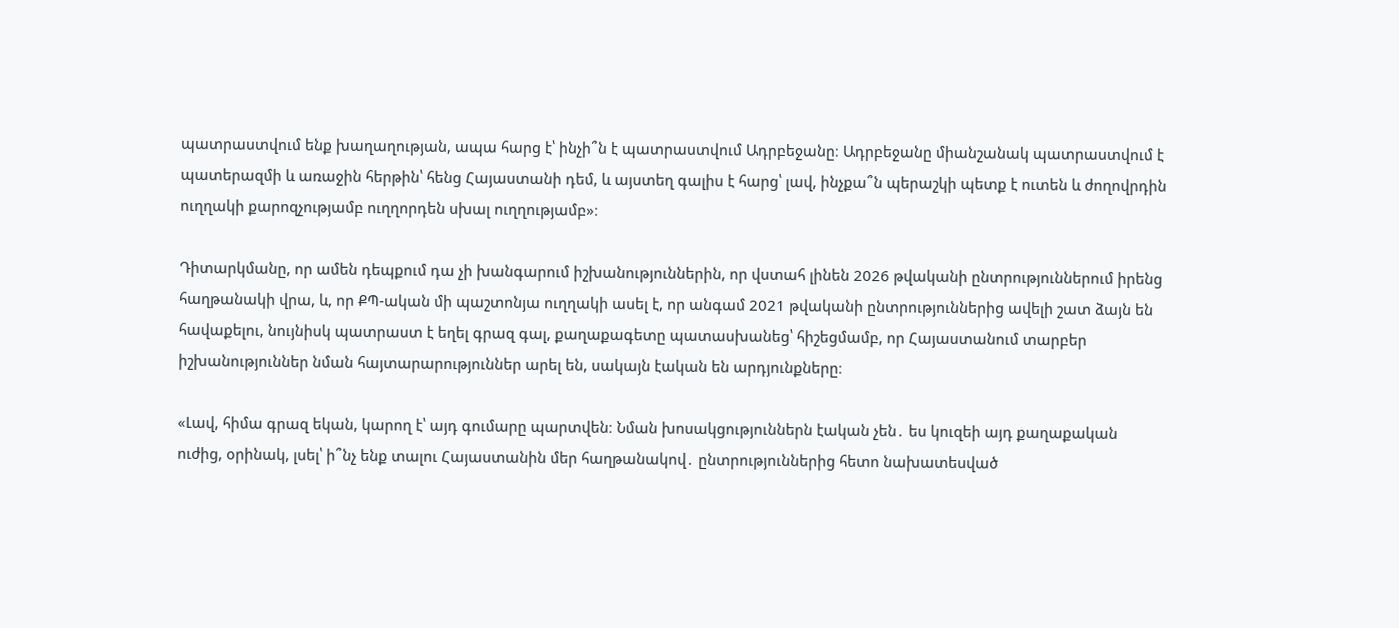պատրաստվում ենք խաղաղության, ապա հարց է՝ ինչի՞ն է պատրաստվում Ադրբեջանը։ Ադրբեջանը միանշանակ պատրաստվում է պատերազմի և առաջին հերթին՝ հենց Հայաստանի դեմ, և այստեղ գալիս է հարց՝ լավ, ինչքա՞ն պերաշկի պետք է ուտեն և ժողովրդին ուղղակի քարոզչությամբ ուղղորդեն սխալ ուղղությամբ»։

Դիտարկմանը, որ ամեն դեպքում դա չի խանգարում իշխանություններին, որ վստահ լինեն 2026 թվականի ընտրություններում իրենց հաղթանակի վրա, և, որ ՔՊ-ական մի պաշտոնյա ուղղակի ասել է, որ անգամ 2021 թվականի ընտրություններից ավելի շատ ձայն են հավաքելու, նույնիսկ պատրաստ է եղել գրազ գալ, քաղաքագետը պատասխանեց՝ հիշեցմամբ, որ Հայաստանում տարբեր իշխանություններ նման հայտարարություններ արել են, սակայն էական են արդյունքները։

«Լավ, հիմա գրազ եկան, կարող է՝ այդ գումարը պարտվեն։ Նման խոսակցություններն էական չեն․ ես կուզեի այդ քաղաքական ուժից, օրինակ, լսել՝ ի՞նչ ենք տալու Հայաստանին մեր հաղթանակով․ ընտրություններից հետո նախատեսված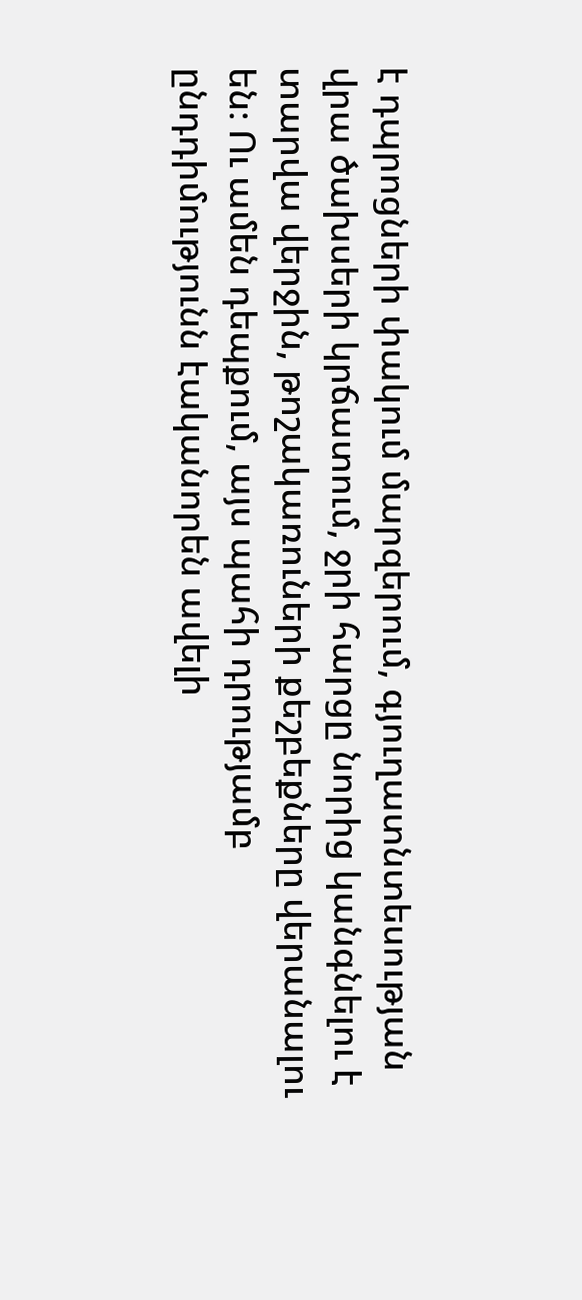է դպրոցների փակում մարզերում, գյուղատնտեսության վրա ծախսերի կրճատում, ջրի հարցը նորից կանգնելու է տարվա վերջին, թոշակառուների քեշբեքները վերանալու են։ Ու ամեն դեպքում, այս պահի դրությամբ ընդդիմությունն էականորեն ավելի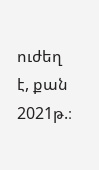ուժեղ է, քան 2021թ.։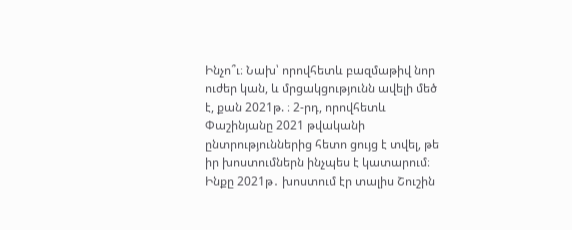Ինչո՞ւ։ Նախ՝ որովհետև բազմաթիվ նոր ուժեր կան, և մրցակցությունն ավելի մեծ է, քան 2021թ. ։ 2-րդ, որովհետև Փաշինյանը 2021 թվականի ընտրություններից հետո ցույց է տվել, թե իր խոստումներն ինչպես է կատարում։ Ինքը 2021թ․ խոստում էր տալիս Շուշին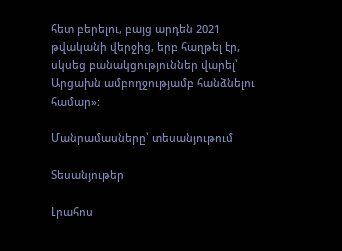հետ բերելու, բայց արդեն 2021 թվականի վերջից, երբ հաղթել էր, սկսեց բանակցություններ վարել՝ Արցախն ամբողջությամբ հանձնելու համար»։

Մանրամասները՝ տեսանյութում

Տեսանյութեր

Լրահոս